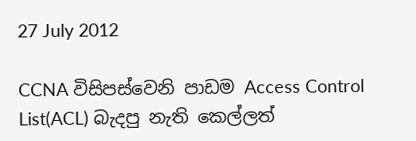27 July 2012

CCNA විසිපස්වෙනි පාඩම Access Control List(ACL) බැදපු නැති කෙල්ලත්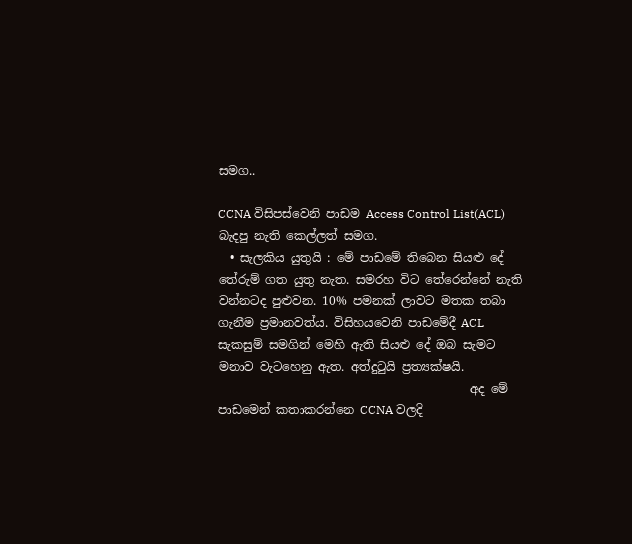සමග..

CCNA විසිපස්වෙනි පාඩම Access Control List(ACL) බැදපු නැති කෙල්ලත් සමග.
  • සැලකිය යුතුයි : මේ පාඩමේ තිබෙන සියළු දේ තේරුම් ගත යුතු නැත. සමරහ විට තේරෙන්නේ නැති වන්නටද පුළුවන. 10% පමනක් ලාවට මතක තබා ගැනීම ප්‍රමානවත්ය. විසිහයවෙනි පාඩමේදී ACL සැකසුම් සමගින් මෙහි ඇති සියළු දේ ඔබ සැමට මනාව වැටහෙනු ඇත. අත්දුටුයි ප්‍රත්‍යක්ෂයි.
                                          අද මේ පාඩමෙන් කතාකරන්නෙ CCNA වලදි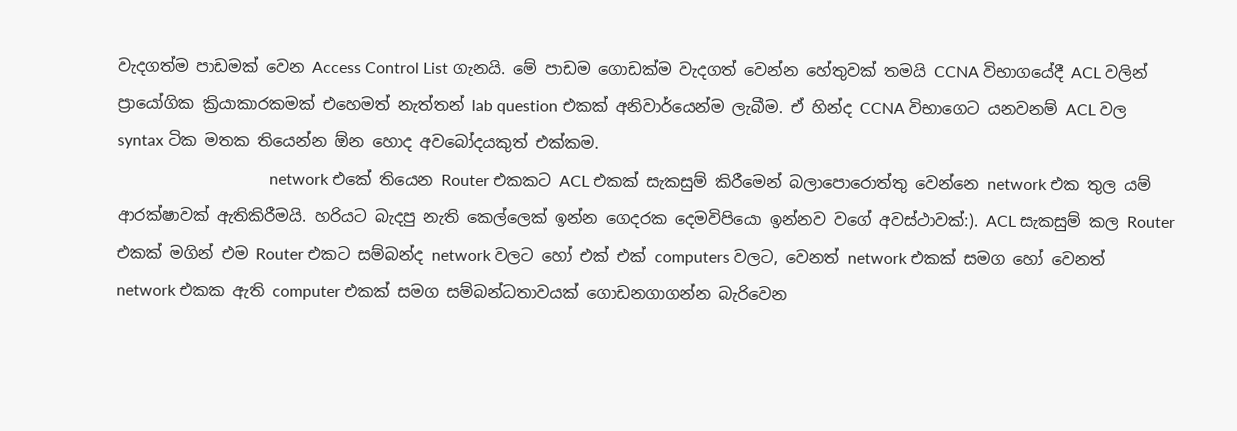වැදගත්ම පාඩමක් වෙන Access Control List ගැනයි. මේ පාඩම ගොඩක්ම වැදගත් වෙන්න හේතුවක් තමයි CCNA විභාගයේදී ACL වලින් ප්‍රායෝගික ක්‍රියාකාරකමක් එහෙමත් නැත්තන් lab question එකක් අනිවාර්යෙන්ම ලැබීම. ඒ හින්ද CCNA විභාගෙට යනවනම් ACL වල syntax ටික මතක තියෙන්න ඕන හොද අවබෝදයකුත් එක්කම.
                                      network එකේ තියෙන Router එකකට ACL එකක් සැකසුම් කිරීමෙන් බලාපොරොත්තු වෙන්නෙ network එක තුල යම් ආරක්ෂාවක් ඇතිකිරීමයි. හරියට බැදපු නැති කෙල්ලෙක් ඉන්න ගෙදරක දෙමවිපියො ඉන්නව වගේ අවස්ථාවක්:). ACL සැකසුම් කල Router එකක් මගින් එම Router එකට සම්බන්ද network වලට හෝ එක් එක් computers වලට, වෙනත් network එකක් සමග හෝ වෙනත් network එකක ඇති computer එකක් සමග සම්බන්ධතාවයක් ගොඩනගාගන්න බැරිවෙන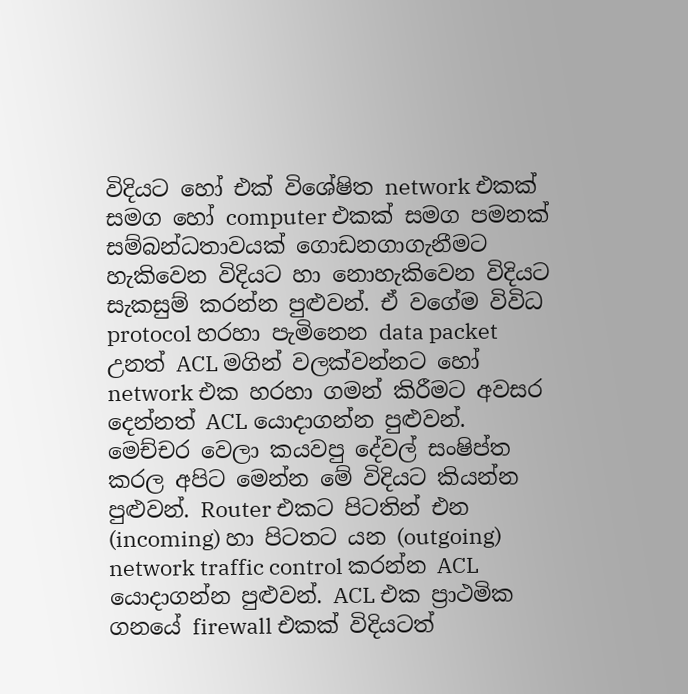විදියට හෝ එක් විශේෂිත network එකක් සමග හෝ computer එකක් සමග පමනක් සම්බන්ධතාවයක් ගොඩනගාගැනීමට හැකිවෙන විදියට හා නොහැකිවෙන විදියට  සැකසුම් කරන්න පුළුවන්. ඒ වගේම විවිධ protocol හරහා පැමිනෙන data packet උනත් ACL මගින් වලක්වන්නට හෝ network එක හරහා ගමන් කිරීමට අවසර දෙන්නත් ACL යොදාගන්න පුළුවන්. මෙච්චර වෙලා කයවපු දේවල් සංෂිප්ත කරල අපිට මෙන්න මේ විදියට කියන්න පුළුවන්. Router එකට පිටතින් එන (incoming) හා පිටතට යන (outgoing) network traffic control කරන්න ACL යොදාගන්න පුළුවන්. ACL එක ප්‍රාථමික ගනයේ firewall එකක් විදියටත්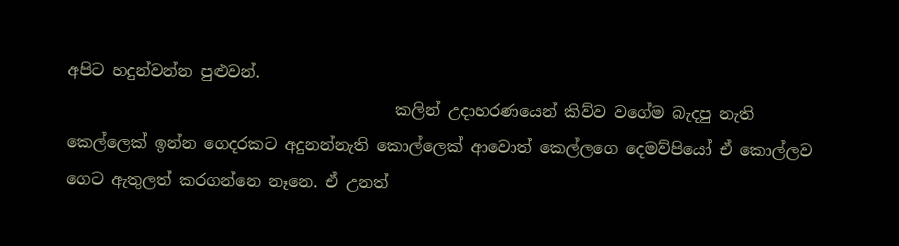අපිට හදුන්වන්න පුළුවන්.
                                         කලින් උදාහරණයෙන් කිව්ව වගේම බැදපු නැති කෙල්ලෙක් ඉන්න ගෙදරකට අදුනන්නැති කොල්ලෙක් ආවොත් කෙල්ලගෙ දෙමව්පියෝ ඒ කොල්ලව ගෙට ඇතුලත් කරගන්නෙ නෑනෙ. ඒ උනත්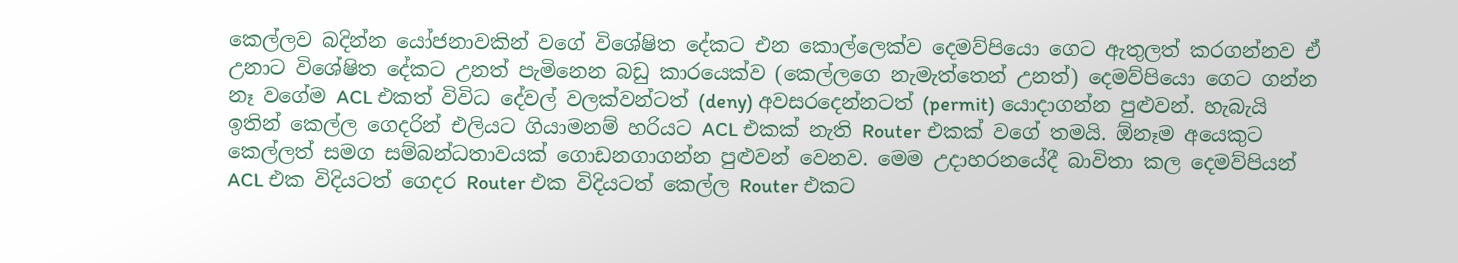කෙල්ලව බදින්න යෝජනාවකින් වගේ විශේෂිත දේකට එන කොල්ලෙක්ව දෙමව්පියො ගෙට ඇතුලත් කරගන්නව ඒ උනාට විශේෂිත දේකට උනත් පැමිනෙන බඩු කාරයෙක්ව (කෙල්ලගෙ නැමැත්තෙන් උනත්) දෙමව්පියො ගෙට ගන්න නෑ වගේම ACL එකත් විවිධ දේවල් වලක්වන්ටත් (deny) අවසරදෙන්නටත් (permit) යොදාගන්න පුළුවන්. හැබැයි ඉතින් කෙල්ල ගෙදරින් එලියට ගියාමනම් හරියට ACL එකක් නැති Router එකක් වගේ තමයි. ඕනෑම අයෙකුට කෙල්ලත් සමග සම්බන්ධතාවයක් ගොඩනගාගන්න පුළුවන් වෙනව. මෙම උදාහරනයේදී බාවිතා කල දෙමව්පියන් ACL එක විදියටත් ගෙදර Router එක විදියටත් කෙල්ල Router එකට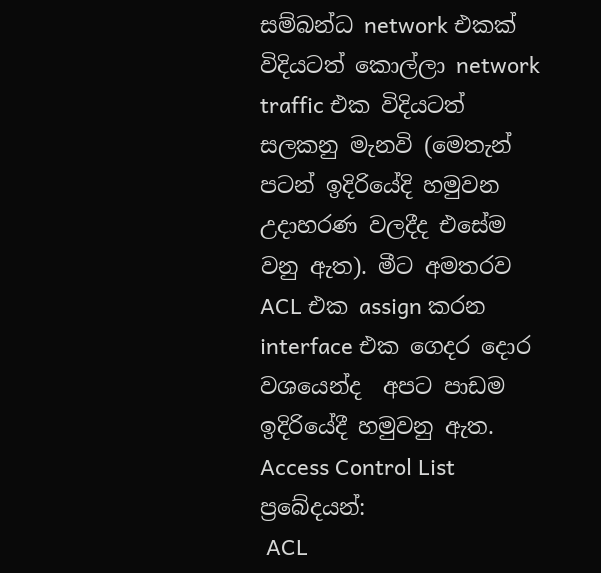සම්බන්ධ network එකක් විදියටත් කොල්ලා network traffic එක විදියටත් සලකනු මැනවි (මෙතැන් පටන් ඉදිරියේදි හමුවන උදාහරණ වලදීද එසේම වනු ඇත). මීට අමතරව ACL එක assign කරන interface එක ගෙදර දොර වශයෙන්ද  අපට පාඩම ඉදිරියේදී හමුවනු ඇත.
Access Control List ප්‍රබේදයන්:
 ACL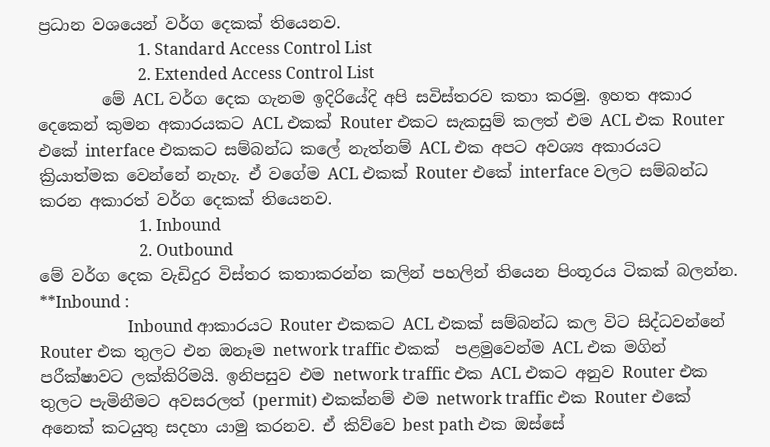ප්‍රධාන වශයෙන් වර්ග දෙකක් තියෙනව.
                         1. Standard Access Control List
                         2. Extended Access Control List
        මේ ACL වර්ග දෙක ගැනම ඉදිරියේදි අපි සවිස්තරව කතා කරමු. ඉහත අකාර දෙකෙන් කුමන අකාරයකට ACL එකක් Router එකට සැකසුම් කලත් එම ACL එක Router එකේ interface එකකට සම්බන්ධ කලේ නැත්නම් ACL එක අපට අවශ්‍ය අකාරයට ක්‍රියාත්මක වෙන්නේ නැහැ. ඒ වගේම ACL එකක් Router එකේ interface වලට සම්බන්ධ කරන අකාරත් වර්ග දෙකක් තියෙනව.
                         1. Inbound
                         2. Outbound
මේ වර්ග දෙක වැඩිදුර විස්තර කතාකරන්න කලින් පහලින් තියෙන පිංතූරය ටිකක් බලන්න.
**Inbound :
                      Inbound ආකාරයට Router එකකට ACL එකක් සම්බන්ධ කල විට සිද්ධවන්නේ Router එක තුලට එන ඔනෑම network traffic එකක්  පළමුවෙන්ම ACL එක මගින් පරීක්ෂාවට ලක්කිරිමයි. ඉනිපසුව එම network traffic එක ACL එකට අනුව Router එක තුලට පැමිනීමට අවසරලත් (permit) එකක්නම් එම network traffic එක Router එකේ අනෙක් කටයුතු සදහා යාමු කරනව. ඒ කිව්වෙ best path එක ඔස්සේ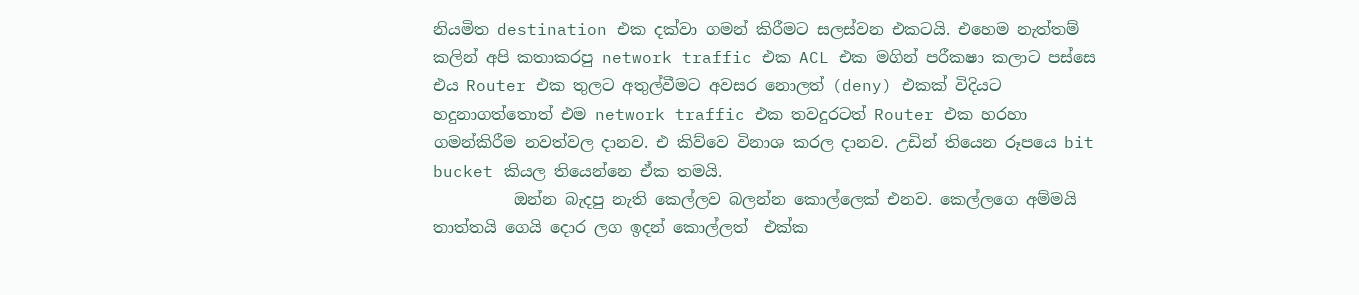නියමිත destination එක දක්වා ගමන් කිරීමට සලස්වන එකටයි. එහෙම නැත්තම් කලින් අපි කතාකරපු network traffic එක ACL එක මගින් පරීකෂා කලාට පස්සෙ එය Router එක තුලට අතුල්වීමට අවසර නොලත් (deny) එකක් විදියට හදුනාගත්තොත් එම network traffic එක තවදුරටත් Router එක හරහා ගමන්කිරීම නවත්වල දානව. එ කිව්වෙ විනාශ කරල දානව. උඩින් තියෙන රූපයෙ bit bucket කියල තියෙන්නෙ ඒක තමයි.
          ඔන්න බැදපු නැති කෙල්ලව බලන්න කොල්ලෙක් එනව. කෙල්ලගෙ අම්මයි තාත්තයි ගෙයි දොර ලග ඉදන් කොල්ලත්  එක්ක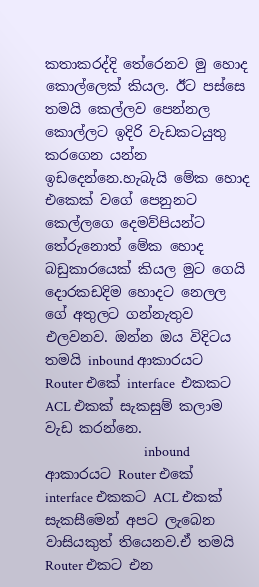කතාකරද්දි තේරෙනව මු හොද කොල්ලෙක් කියල. ඊට පස්සෙ තමයි කෙල්ලව පෙන්නල කොල්ලට ඉදිරි වැඩකටයුතු කරගෙන යන්න ඉඩදෙන්නෙ.හැබැයි මේක හොද එකෙක් වගේ පෙනුනට කෙල්ලගෙ දෙමව්පියන්ට තේරුනොත් මේක හොද බඩුකාරයෙක් කියල මුට ගෙයි දොරකඩදිම හොදට නෙලල ගේ අතුලට ගන්නැතුව එලවනව. ඔන්න ඔය විදිටය තමයි inbound ආකාරයට Router එකේ interface  එකකට ACL එකක් සැකසුම් කලාම වැඩ කරන්නෙ.
                                 inbound ආකාරයට Router එකේ interface එකකට ACL එකක් සැකසීමෙන් අපට ලැබෙන වාසියකුත් තියෙනව.ඒ තමයි Router එකට එන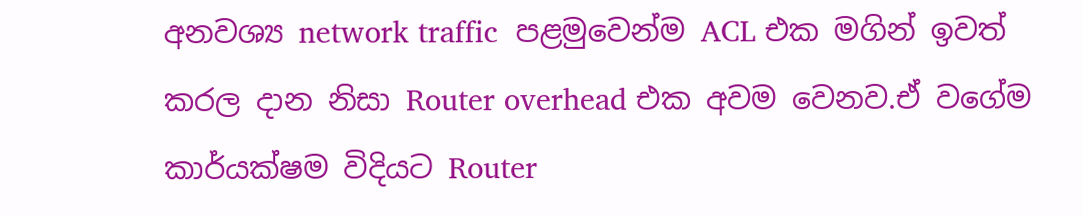අනවශ්‍ය network traffic  පළමුවෙන්ම ACL එක මගින් ඉවත් කරල දාන නිසා Router overhead එක අවම වෙනව.ඒ වගේම කාර්යක්ෂම විදියට Router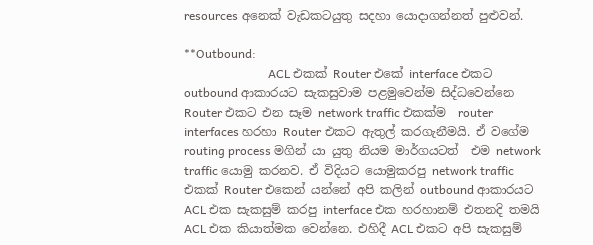resources අනෙක් වැඩකටයුතු සදහා යොදාගන්නත් පුළුවන්.

**Outbound:
                            ACL එකක් Router එකේ interface එකට outbound ආකාරයට සැකසුවාම පළමුවෙන්ම සිද්ධවෙන්නෙ  Router එකට එන සෑම network traffic එකක්ම  router interfaces හරහා Router එකට ඇතුල් කරගැනීමයි. ඒ වගේම routing process මගින් යා යුතු නියම මාර්ගයටත්  එම network traffic යොමු කරනව. ඒ විදියට යොමුකරපු network traffic එකක් Router එකෙන් යන්නේ අපි කලින් outbound ආකාරයට ACL එක සැකසුම් කරපු interface එක හරහානම් එතනදි තමයි ACL එක කියාත්මක වෙන්නෙ. එහිදී ACL එකට අපි සැකසුම්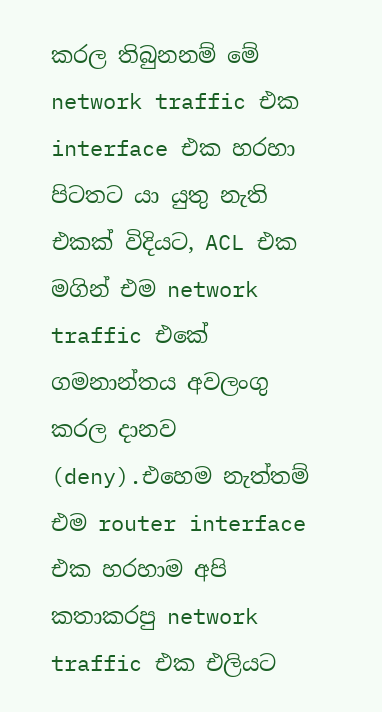කරල තිබුනනම් මේ network traffic එක interface එක හරහා පිටතට යා යුතු නැති එකක් විදියට, ACL එක මගින් එම network traffic එකේ ගමනාන්තය අවලංගු කරල දානව (deny).එහෙම නැත්තම් එම router interface එක හරහාම අපි කතාකරපු network traffic එක එලියට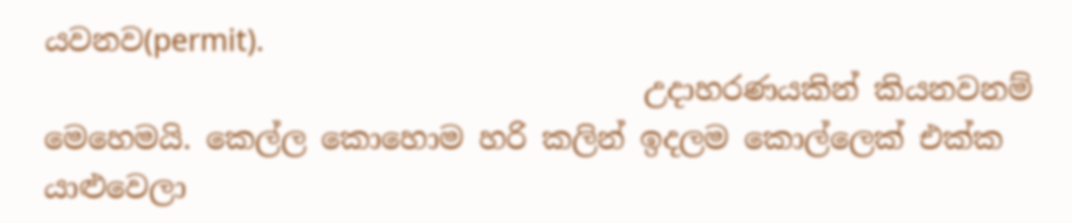යවනව(permit).
                                        උදාහරණයකින් කියනවනම් මෙහෙමයි. කෙල්ල කොහොම හරි කලින් ඉදලම කොල්ලෙක් එක්ක යාළුවෙලා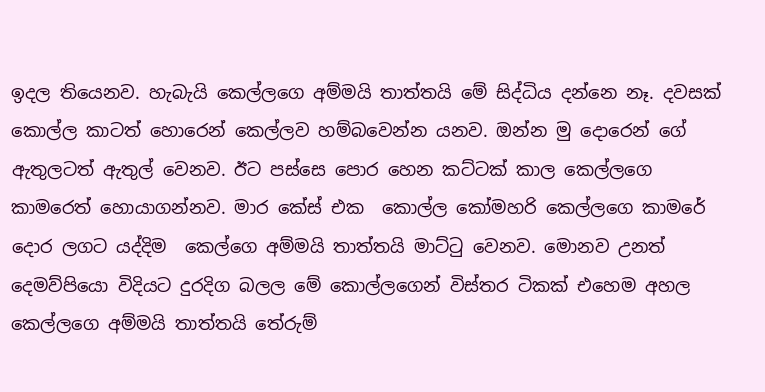ඉදල තියෙනව. හැබැයි කෙල්ලගෙ අම්මයි තාත්තයි මේ සිද්ධිය දන්නෙ නෑ. දවසක් කොල්ල කාටත් හොරෙන් කෙල්ලව හම්බවෙන්න යනව. ඔන්න මු දොරෙන් ගේ ඇතුලටත් ඇතුල් වෙනව. ඊට පස්සෙ පොර හෙන කට්ටක් කාල කෙල්ලගෙ කාමරෙත් හොයාගන්නව. මාර කේස් එක  කොල්ල කෝමහරි කෙල්ලගෙ කාමරේ දොර ලගට යද්දිම  කෙල්ගෙ අම්මයි තාත්තයි ‍මාට්ටු වෙනව. මොනව උනත් දෙමව්පියො විදියට දුරදිග බලල මේ කොල්ලගෙන් විස්තර ටිකක් එහෙම අහල කෙල්ලගෙ අම්මයි තාත්තයි තේරුම්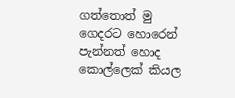ගත්තොත් මු ගෙදරට හොරෙන් පැන්නත් හොද කොල්ලෙක් කියල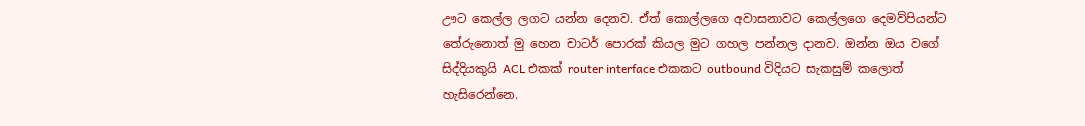ඌට කෙල්ල ලගට යන්න දෙනව. ඒත් කොල්ලගෙ අවාසනාවට කෙල්ලගෙ දෙමව්පියන්ට තේරුනොත් මු හෙන චාටර් පොරක් කියල මුට ගහල පන්නල දානව. ඔන්න ඔය වගේ සිද්දියකුයි ACL එකක් router interface එකකට outbound විදියට සැකසුම් කලොත් හැසිරෙන්නෙ.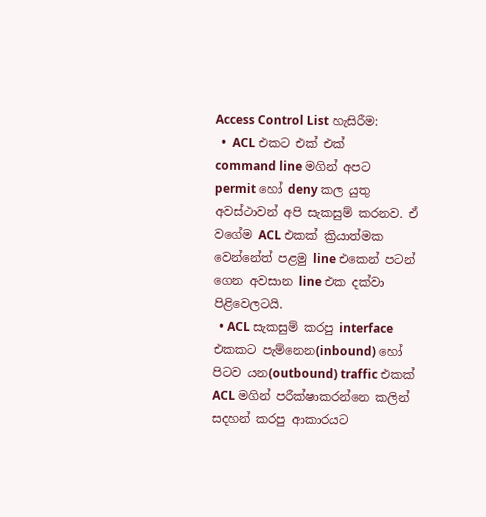Access Control List හැසිරීම:
  •  ACL එකට එක් එක් command line මගින් අපට permit හෝ deny කල යුතු  අවස්ථාවන් අපි සැකසුම් කරනව. ඒ වගේම ACL එකක් ක්‍රියාත්මක වෙන්නේත් පළමු line එකෙන් පටන් ගෙන අවසාන line එක දක්වා පිළිවෙලටයි.
  • ACL සැකසුම් කරපු interface එකකට පැම්නෙන(inbound) හෝ පිටව යන(outbound) traffic එකක් ACL මගින් පරීක්ෂාකරන්නෙ කලින් සදහන් කරපු ආකාරයට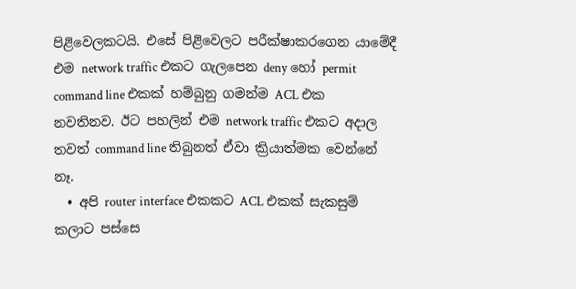පිළිවෙලකටයි. එසේ පිළිවෙලට පරීක්ෂාකරගෙන යාමේදී එම network traffic එකට ගැලපෙන deny හෝ permit command line එකක් හම්බුනු ගමන්ම ACL එක නවතිනව. ඊට පහලින් එම network traffic එකට අදාල තවත් command line තිබුනත් ඒවා ක්‍රියාත්මක වෙන්නේ නෑ.
  • අපි router interface එකකට ACL එකක් සැකසුම් කලාට පස්සෙ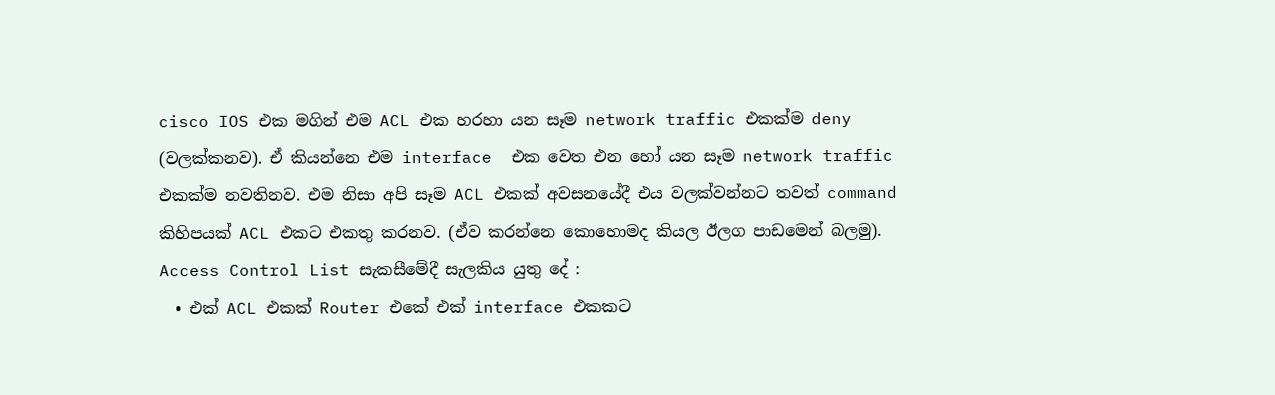cisco IOS එක මගින් එම ACL එක හරහා යන සෑම network traffic එකක්ම deny (වලක්කනව). ඒ කියන්නෙ එම interface  එක වෙත එන හෝ යන සෑම network traffic එකක්ම නවතිනව. එම නිසා අපි සෑම ACL එකක් අවසනයේදී එය වලක්වන්නට තවත් command කිහිපයක් ACL එකට එකතු කරනව. (ඒව කරන්නෙ කොහොමද කියල ඊලග පාඩමෙන් බලමු).
Access Control List සැකසීමේදී සැලකිය යුතු දේ :
  • එක් ACL එකක් Router එකේ එක් interface එකකට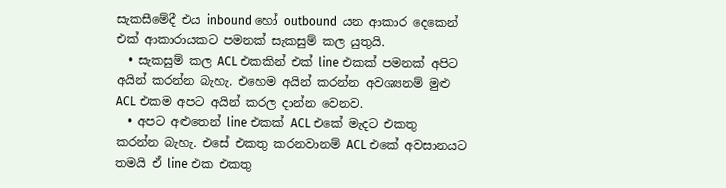සැකසීමේදී එය inbound හෝ outbound  යන ආකාර දෙකෙන් එක් ආකාරායකට පමනක් සැකසුම් කල යුතුයි.
  • සැකසුම් කල ACL එකකින් එක් line එකක් පමනක් අපිට අයින් කරන්න බැහැ. එහෙම අයින් කරන්න අවශ්‍යනම් මුළු ACL එකම අපට අයින් කරල දාන්න වෙනව.
  • අපට අළුතෙන් line එකක් ACL එකේ මැදට එකතු කරන්න බැහැ. එසේ එකතු කරනවානම් ACL එකේ අවසානයට තමයි ඒ line එක එකතු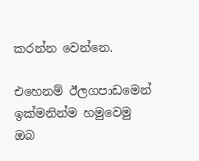කරන්න වෙන්නෙ.

එහෙනම් ඊලගපාඩමෙන් ඉක්මනින්ම හමුවෙමු
ඔබ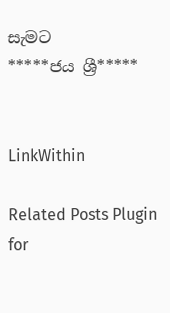සැමට
*****ජය ශ්‍රී*****


LinkWithin

Related Posts Plugin for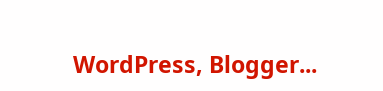WordPress, Blogger...